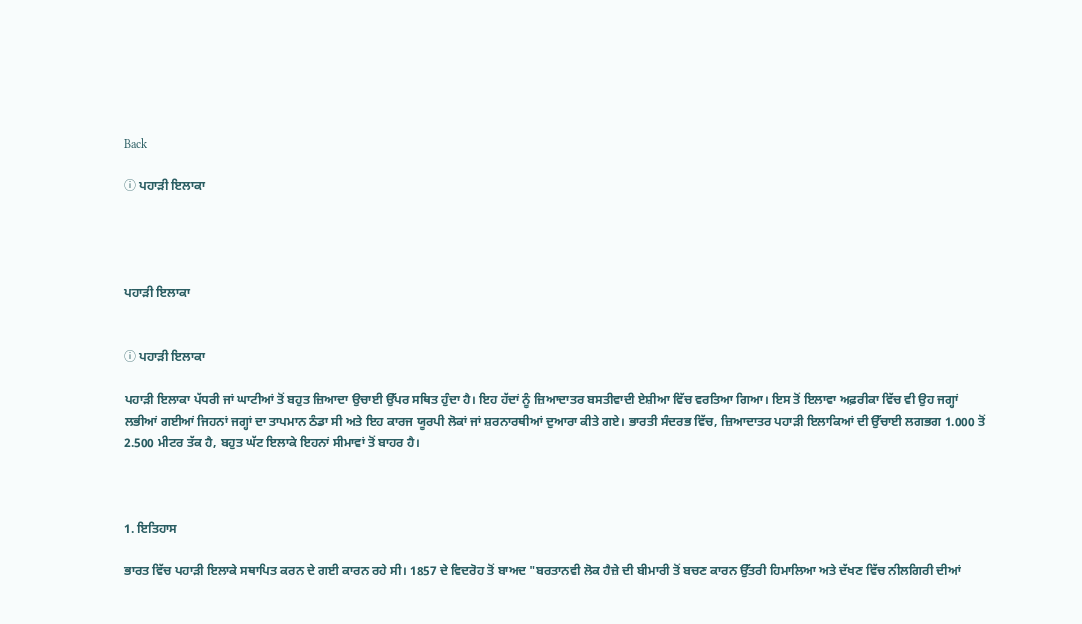Back

ⓘ ਪਹਾੜੀ ਇਲਾਕਾ




ਪਹਾੜੀ ਇਲਾਕਾ


ⓘ ਪਹਾੜੀ ਇਲਾਕਾ

ਪਹਾੜੀ ਇਲਾਕਾ ਪੱਧਰੀ ਜਾਂ ਘਾਟੀਆਂ ਤੋਂ ਬਹੁਤ ਜ਼ਿਆਦਾ ਉਚਾਈ ਉੱਪਰ ਸਥਿਤ ਹੁੰਦਾ ਹੈ। ਇਹ ਹੱਦਾਂ ਨੂੰ ਜ਼ਿਆਦਾਤਰ ਬਸਤੀਵਾਦੀ ਏਸ਼ੀਆ ਵਿੱਚ ਵਰਤਿਆ ਗਿਆ। ਇਸ ਤੋਂ ਇਲਾਵਾ ਅਫ਼ਰੀਕਾ ਵਿੱਚ ਵੀ ਉਹ ਜਗ੍ਹਾਂ ਲਭੀਆਂ ਗਈਆਂ ਜਿਹਨਾਂ ਜਗ੍ਹਾਂ ਦਾ ਤਾਪਮਾਨ ਠੰਡਾ ਸੀ ਅਤੇ ਇਹ ਕਾਰਜ ਯੂਰਪੀ ਲੋਕਾਂ ਜਾਂ ਸ਼ਰਨਾਰਥੀਆਂ ਦੁਆਰਾ ਕੀਤੇ ਗਏ। ਭਾਰਤੀ ਸੰਦਰਭ ਵਿੱਚ, ਜ਼ਿਆਦਾਤਰ ਪਹਾੜੀ ਇਲਾਕਿਆਂ ਦੀ ਉੱਚਾਈ ਲਗਭਗ 1.000 ਤੋਂ 2.500 ਮੀਟਰ ਤੱਕ ਹੈ, ਬਹੁਤ ਘੱਟ ਇਲਾਕੇ ਇਹਨਾਂ ਸੀਮਾਵਾਂ ਤੋਂ ਬਾਹਰ ਹੈ।



1. ਇਤਿਹਾਸ

ਭਾਰਤ ਵਿੱਚ ਪਹਾੜੀ ਇਲਾਕੇ ਸਥਾਪਿਤ ਕਰਨ ਦੇ ਗਈ ਕਾਰਨ ਰਹੇ ਸੀ। 1857 ਦੇ ਵਿਦਰੋਹ ਤੋਂ ਬਾਅਦ "ਬਰਤਾਨਵੀ ਲੋਕ ਹੈਜ਼ੇ ਦੀ ਬੀਮਾਰੀ ਤੋਂ ਬਚਣ ਕਾਰਨ ਉੱਤਰੀ ਹਿਮਾਲਿਆ ਅਤੇ ਦੱਖਣ ਵਿੱਚ ਨੀਲਗਿਰੀ ਦੀਆਂ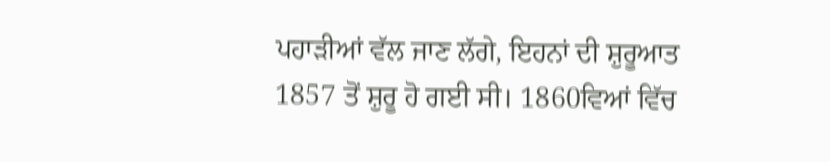ਪਹਾੜੀਆਂ ਵੱਲ ਜਾਣ ਲੱਗੇ, ਇਹਨਾਂ ਦੀ ਸ਼ੁਰੂਆਤ 1857 ਤੋਂ ਸ਼ੁਰੂ ਹੋ ਗਈ ਸੀ। 1860ਵਿਆਂ ਵਿੱਚ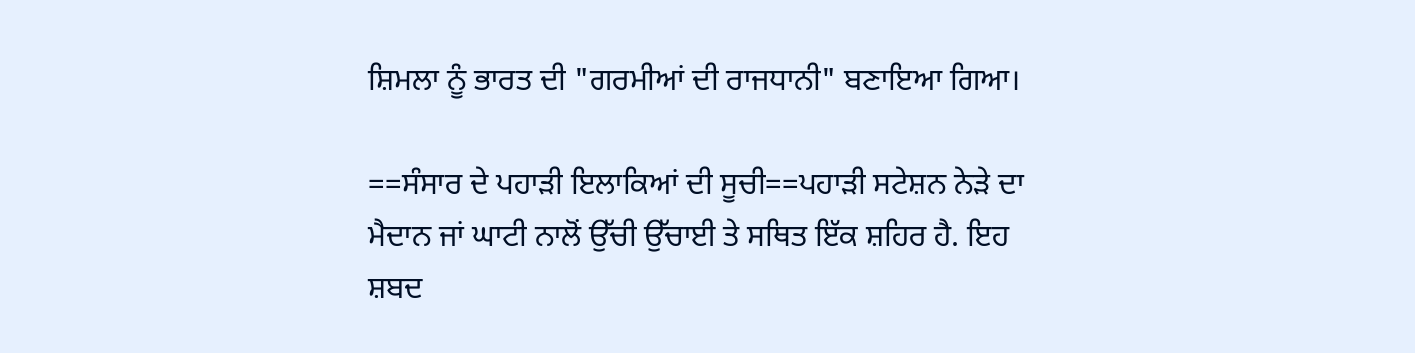ਸ਼ਿਮਲਾ ਨੂੰ ਭਾਰਤ ਦੀ "ਗਰਮੀਆਂ ਦੀ ਰਾਜਧਾਨੀ" ਬਣਾਇਆ ਗਿਆ।

==ਸੰਸਾਰ ਦੇ ਪਹਾੜੀ ਇਲਾਕਿਆਂ ਦੀ ਸੂਚੀ==ਪਹਾੜੀ ਸਟੇਸ਼ਨ ਨੇੜੇ ਦਾ ਮੈਦਾਨ ਜਾਂ ਘਾਟੀ ਨਾਲੋਂ ਉੱਚੀ ਉੱਚਾਈ ਤੇ ਸਥਿਤ ਇੱਕ ਸ਼ਹਿਰ ਹੈ. ਇਹ ਸ਼ਬਦ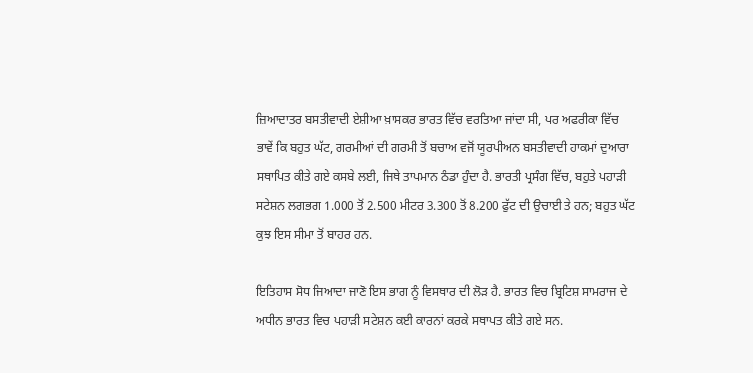ਜ਼ਿਆਦਾਤਰ ਬਸਤੀਵਾਦੀ ਏਸ਼ੀਆ ਖ਼ਾਸਕਰ ਭਾਰਤ ਵਿੱਚ ਵਰਤਿਆ ਜਾਂਦਾ ਸੀ, ਪਰ ਅਫਰੀਕਾ ਵਿੱਚ ਭਾਵੇਂ ਕਿ ਬਹੁਤ ਘੱਟ, ਗਰਮੀਆਂ ਦੀ ਗਰਮੀ ਤੋਂ ਬਚਾਅ ਵਜੋਂ ਯੂਰਪੀਅਨ ਬਸਤੀਵਾਦੀ ਹਾਕਮਾਂ ਦੁਆਰਾ ਸਥਾਪਿਤ ਕੀਤੇ ਗਏ ਕਸਬੇ ਲਈ, ਜਿਥੇ ਤਾਪਮਾਨ ਠੰਡਾ ਹੁੰਦਾ ਹੈ. ਭਾਰਤੀ ਪ੍ਰਸੰਗ ਵਿੱਚ, ਬਹੁਤੇ ਪਹਾੜੀ ਸਟੇਸ਼ਨ ਲਗਭਗ 1.000 ਤੋਂ 2.500 ਮੀਟਰ 3.300 ਤੋਂ 8.200 ਫੁੱਟ ਦੀ ਉਚਾਈ ਤੇ ਹਨ; ਬਹੁਤ ਘੱਟ ਕੁਝ ਇਸ ਸੀਮਾ ਤੋਂ ਬਾਹਰ ਹਨ.

ਇਤਿਹਾਸ ਸੋਧ ਜਿਆਦਾ ਜਾਣੋ ਇਸ ਭਾਗ ਨੂੰ ਵਿਸਥਾਰ ਦੀ ਲੋੜ ਹੈ. ਭਾਰਤ ਵਿਚ ਬ੍ਰਿਟਿਸ਼ ਸਾਮਰਾਜ ਦੇ ਅਧੀਨ ਭਾਰਤ ਵਿਚ ਪਹਾੜੀ ਸਟੇਸ਼ਨ ਕਈ ਕਾਰਨਾਂ ਕਰਕੇ ਸਥਾਪਤ ਕੀਤੇ ਗਏ ਸਨ.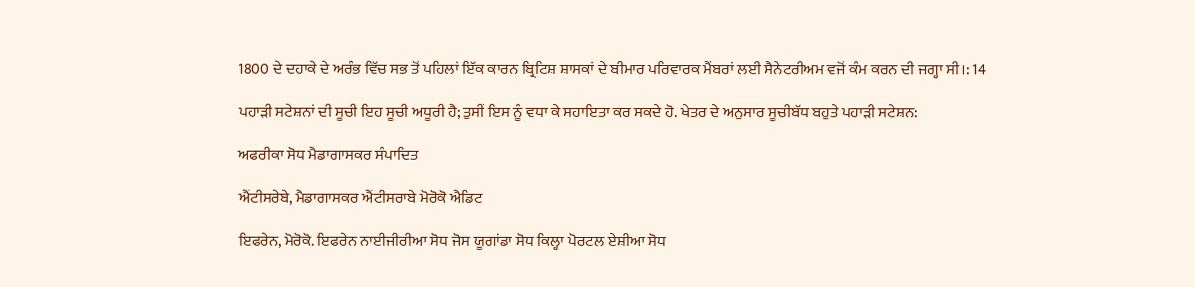1800 ਦੇ ਦਹਾਕੇ ਦੇ ਅਰੰਭ ਵਿੱਚ ਸਭ ਤੋਂ ਪਹਿਲਾਂ ਇੱਕ ਕਾਰਨ ਬ੍ਰਿਟਿਸ਼ ਸ਼ਾਸਕਾਂ ਦੇ ਬੀਮਾਰ ਪਰਿਵਾਰਕ ਮੈਂਬਰਾਂ ਲਈ ਸੈਨੇਟਰੀਅਮ ਵਜੋਂ ਕੰਮ ਕਰਨ ਦੀ ਜਗ੍ਹਾ ਸੀ।: 14

ਪਹਾੜੀ ਸਟੇਸ਼ਨਾਂ ਦੀ ਸੂਚੀ ਇਹ ਸੂਚੀ ਅਧੂਰੀ ਹੈ; ਤੁਸੀਂ ਇਸ ਨੂੰ ਵਧਾ ਕੇ ਸਹਾਇਤਾ ਕਰ ਸਕਦੇ ਹੋ. ਖੇਤਰ ਦੇ ਅਨੁਸਾਰ ਸੂਚੀਬੱਧ ਬਹੁਤੇ ਪਹਾੜੀ ਸਟੇਸ਼ਨ:

ਅਫਰੀਕਾ ਸੋਧ ਮੈਡਾਗਾਸਕਰ ਸੰਪਾਦਿਤ

ਐਂਟੀਸਰੇਬੇ, ਮੈਡਾਗਾਸਕਰ ਐਂਟੀਸਰਾਬੇ ਮੋਰੋਕੋ ਐਡਿਟ

ਇਫਰੇਨ, ਮੋਰੋਕੋ. ਇਫਰੇਨ ਨਾਈਜੀਰੀਆ ਸੋਧ ਜੋਸ ਯੂਗਾਂਡਾ ਸੋਧ ਕਿਲ੍ਹਾ ਪੋਰਟਲ ਏਸ਼ੀਆ ਸੋਧ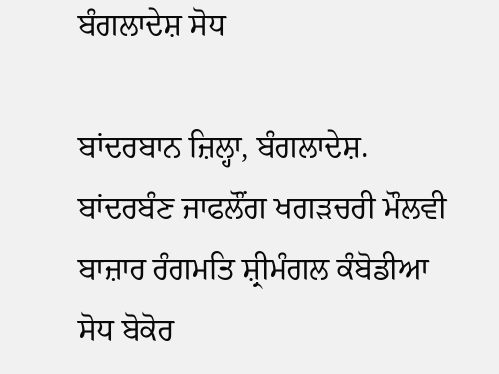ਬੰਗਲਾਦੇਸ਼ ਸੋਧ

ਬਾਂਦਰਬਾਨ ਜ਼ਿਲ੍ਹਾ, ਬੰਗਲਾਦੇਸ਼. ਬਾਂਦਰਬੰਣ ਜਾਫਲੌਂਗ ਖਗੜਚਰੀ ਮੌਲਵੀ ਬਾਜ਼ਾਰ ਰੰਗਮਤਿ ਸ਼੍ਰੀਮੰਗਲ ਕੰਬੋਡੀਆ ਸੋਧ ਬੋਕੋਰ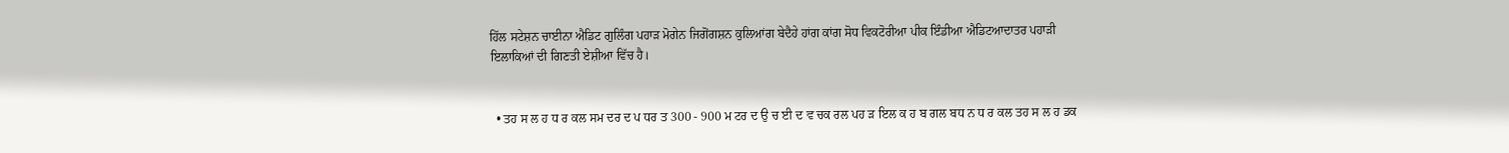ਹਿੱਲ ਸਟੇਸ਼ਨ ਚਾਈਨਾ ਐਡਿਟ ਗੁਲਿੰਗ ਪਹਾੜ ਮੋਗੇਨ ਜਿਗੋਂਗਸ਼ਨ ਕੁਲਿਆਂਗ ਬੇਦੈਹੇ ਹਾਂਗ ਕਾਂਗ ਸੋਧ ਵਿਕਟੋਰੀਆ ਪੀਕ ਇੰਡੀਆ ਐਡਿਟਆਦਾਤਰ ਪਹਾੜੀ ਇਲਾਕਿਆਂ ਦੀ ਗਿਣਤੀ ਏਸ਼ੀਆ ਵਿੱਚ ਹੈ।


  • ਤਹ ਸ ਲ ਹ ਧ ਰ ਕਲ ਸਮ ਦਰ ਦ ਪ ਧਰ ਤ 300 - 900 ਮ ਟਰ ਦ ਉ ਚ ਈ ਦ ਵ ਚਕ ਰਲ ਪਹ ੜ ਇਲ ਕ ਹ ਬ ਗਲ ਬਧ ਨ ਧ ਰ ਕਲ ਤਹ ਸ ਲ ਹ ਡਕ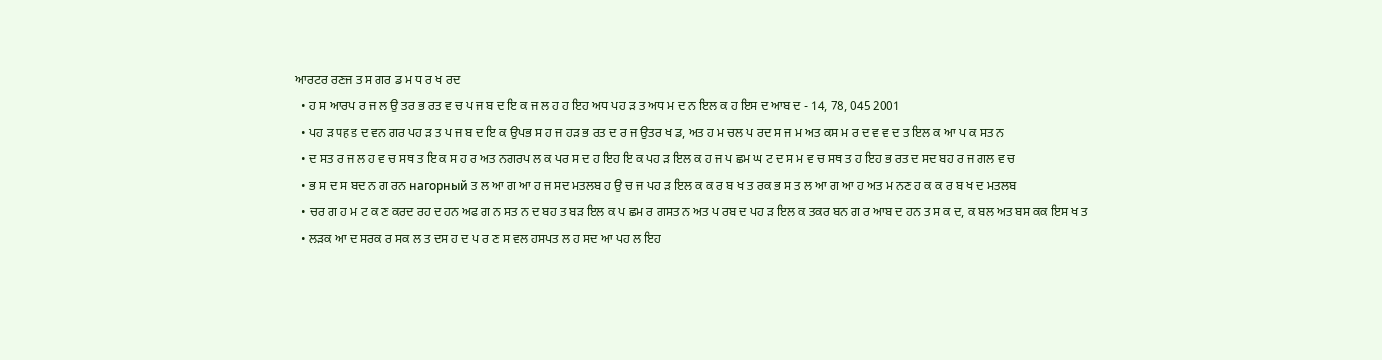ਆਰਟਰ ਰਣਜ ਤ ਸ ਗਰ ਡ ਮ ਧ ਰ ਖ ਰਦ
  • ਹ ਸ ਆਰਪ ਰ ਜ ਲ ਉ ਤਰ ਭ ਰਤ ਵ ਚ ਪ ਜ ਬ ਦ ਇ ਕ ਜ ਲ ਹ ਹ ਇਹ ਅਧ ਪਹ ੜ ਤ ਅਧ ਮ ਦ ਨ ਇਲ ਕ ਹ ਇਸ ਦ ਆਬ ਦ - 14, 78, 045 2001
  • ਪਹ ੜ पह ड ਦ ਵਨ ਗਰ ਪਹ ੜ ਤ ਪ ਜ ਬ ਦ ਇ ਕ ਉਪਭ ਸ ਹ ਜ ਹੜ ਭ ਰਤ ਦ ਰ ਜ ਉਤਰ ਖ ਡ, ਅਤ ਹ ਮ ਚਲ ਪ ਰਦ ਸ ਜ ਮ ਅਤ ਕਸ ਮ ਰ ਦ ਵ ਵ ਦ ਤ ਇਲ ਕ ਆ ਪ ਕ ਸਤ ਨ
  • ਦ ਸਤ ਰ ਜ ਲ ਹ ਵ ਚ ਸਥ ਤ ਇ ਕ ਸ ਹ ਰ ਅਤ ਨਗਰਪ ਲ ਕ ਪਰ ਸ ਦ ਹ ਇਹ ਇ ਕ ਪਹ ੜ ਇਲ ਕ ਹ ਜ ਪ ਛਮ ਘ ਟ ਦ ਸ ਮ ਵ ਚ ਸਥ ਤ ਹ ਇਹ ਭ ਰਤ ਦ ਸਦ ਬਹ ਰ ਜ ਗਲ ਵ ਚ
  • ਭ ਸ ਦ ਸ ਬਦ ਨ ਗ ਰਨ нагорный ਤ ਲ ਆ ਗ ਆ ਹ ਜ ਸਦ ਮਤਲਬ ਹ ਉ ਚ ਜ ਪਹ ੜ ਇਲ ਕ ਕ ਰ ਬ ਖ ਤ ਰਕ ਭ ਸ ਤ ਲ ਆ ਗ ਆ ਹ ਅਤ ਮ ਨਣ ਹ ਕ ਕ ਰ ਬ ਖ ਦ ਮਤਲਬ
  • ਚਰ ਗ ਹ ਮ ਟ ਕ ਣ ਕਰਦ ਰਹ ਦ ਹਨ ਅਫ ਗ ਨ ਸਤ ਨ ਦ ਬਹ ਤ ਬੜ ਇਲ ਕ ਪ ਛਮ ਰ ਗਸਤ ਨ ਅਤ ਪ ਰਬ ਦ ਪਹ ੜ ਇਲ ਕ ਤਕਰ ਬਨ ਗ ਰ ਆਬ ਦ ਹਨ ਤ ਸ ਕ ਦ, ਕ ਬਲ ਅਤ ਬਸ ਕਕ ਇਸ ਖ ਤ
  • ਲੜਕ ਆ ਦ ਸਰਕ ਰ ਸਕ ਲ ਤ ਦਸ ਹ ਦ ਪ ਰ ਣ ਸ ਵਲ ਹਸਪਤ ਲ ਹ ਸਦ ਆ ਪਹ ਲ ਇਹ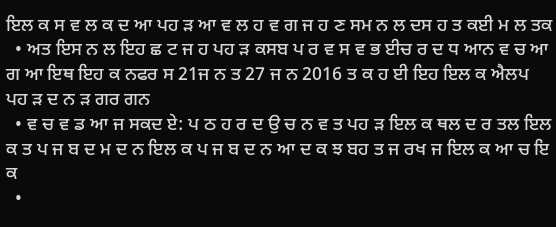ਇਲ ਕ ਸ ਵ ਲ ਕ ਦ ਆ ਪਹ ੜ ਆ ਵ ਲ ਹ ਵ ਗ ਜ ਹ ਣ ਸਮ ਨ ਲ ਦਸ ਹ ਤ ਕਈ ਮ ਲ ਤਕ
  • ਅਤ ਇਸ ਨ ਲ ਇਹ ਛ ਟ ਜ ਹ ਪਹ ੜ ਕਸਬ ਪ ਰ ਵ ਸ ਵ ਭ ਈਚ ਰ ਦ ਧ ਆਨ ਵ ਚ ਆ ਗ ਆ ਇਥ ਇਹ ਕ ਨਫਰ ਸ 21ਜ ਨ ਤ 27 ਜ ਨ 2016 ਤ ਕ ਹ ਈ ਇਹ ਇਲ ਕ ਐਲਪ ਪਹ ੜ ਦ ਨ ੜ ਗਰ ਗਨ
  • ਵ ਚ ਵ ਡ ਆ ਜ ਸਕਦ ਏ: ਪ ਠ ਹ ਰ ਦ ਉ ਚ ਨ ਵ ਤ ਪਹ ੜ ਇਲ ਕ ਥਲ ਦ ਰ ਤਲ ਇਲ ਕ ਤ ਪ ਜ ਬ ਦ ਮ ਦ ਨ ਇਲ ਕ ਪ ਜ ਬ ਦ ਨ ਆ ਦ ਕ ਝ ਬਹ ਤ ਜ ਰਖ ਜ ਇਲ ਕ ਆ ਚ ਇ ਕ
  •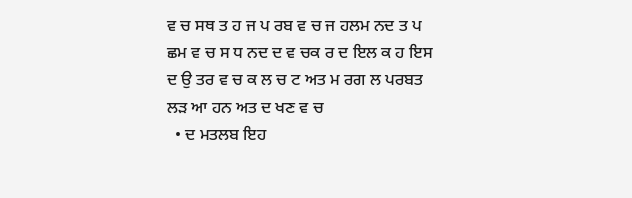ਵ ਚ ਸਥ ਤ ਹ ਜ ਪ ਰਬ ਵ ਚ ਜ ਹਲਮ ਨਦ ਤ ਪ ਛਮ ਵ ਚ ਸ ਧ ਨਦ ਦ ਵ ਚਕ ਰ ਦ ਇਲ ਕ ਹ ਇਸ ਦ ਉ ਤਰ ਵ ਚ ਕ ਲ ਚ ਟ ਅਤ ਮ ਰਗ ਲ ਪਰਬਤ ਲੜ ਆ ਹਨ ਅਤ ਦ ਖਣ ਵ ਚ
  • ਦ ਮਤਲਬ ਇਹ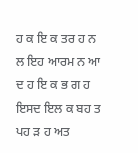ਹ ਕ ਇ ਕ ਤਰ ਹ ਨ ਲ ਇਹ ਆਰਮ ਨ ਆ ਦ ਹ ਇ ਕ ਭ ਗ ਹ ਇਸਦ ਇਲ ਕ ਬਹ ਤ ਪਹ ੜ ਹ ਅਤ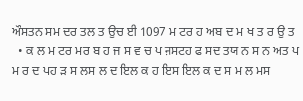ਔਸਤਨ ਸਮ ਦਰ ਤਲ ਤ ਉਚ ਈ 1097 ਮ ਟਰ ਹ ਅਬ ਦ ਮ ਖ ਤ ਰ ਉ ਤ
  • ਕ ਲ ਮ ਟਰ ਮਰ ਬ ਹ ਜ ਸ ਵ ਚ ਪ ऩਸਟਹ ਫ ਸਦ ਤਯ ਨ ਸ ਨ ਅਤ ਪ ਮ ਰ ਦ ਪਹ ੜ ਸ ਲਸ ਲ ਦ ਇਲ ਕ ਹ ਇਸ ਇਲ ਕ ਦ ਸ ਮ ਲ ਮਸ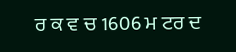ਰ ਕ ਵ ਚ 1606 ਮ ਟਰ ਦ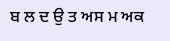ਬ ਲ ਦ ਉ ਤ ਅਸ ਮ ਅਕ